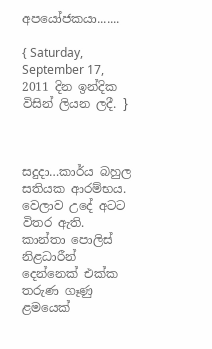අපයෝජකයා.......

{ Saturday, September 17, 2011 දින ඉන්දික විසින් ලියන ලදී. }



සදුදා…කාර්ය බහුල සතියක ආරම්භය. වෙලාව උදේ අටට විතර ඇති.
කාන්තා පොලිස් නිළධාරීන් දෙන්නෙක් එක්ක තරුණ ගෑණු ළමයෙක්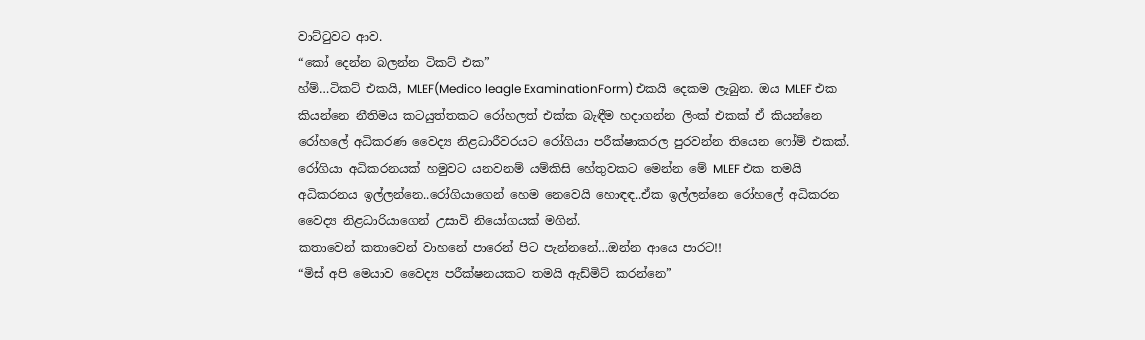වාට්ටුවට ආව.
“කෝ දෙන්න බලන්න ටිකට් එක”
හ්ම්…ටිකට් එකයි, MLEF(Medico leagle ExaminationForm) එකයි දෙකම ලැබුන. ඔය MLEF එක කියන්නෙ නීතිමය කටයුත්තකට රෝහලත් එක්ක බැඳීම හදාගන්න ලිංක් එකක් ඒ කියන්නෙ රෝහලේ අධිකරණ වෛද්‍ය නිළධාරීවරයට රෝගියා පරීක්ෂාකරල පුරවන්න තියෙන ෆෝම් එකක්. රෝගියා අධිකරනයක් හමුවට යනවනම් යම්කිසි හේතුවකට මෙන්න මේ MLEF එක තමයි අධිකරනය ඉල්ලන්නෙ..රෝගියාගෙන් හෙම නෙවෙයි හොඳඳ..ඒක ඉල්ලන්නෙ රෝහලේ අධිකරන වෛද්‍ය නිළධාරියාගෙන් උසාවි නියෝගයක් මගින්.
කතාවෙන් කතාවෙන් වාහනේ පාරෙන් පිට පැන්නනේ…ඔන්න ආයෙ පාරට!!
“මිස් අපි මෙයාව වෛද්‍ය පරීක්ෂනයකට තමයි ඇඩ්මිට් කරන්නෙ”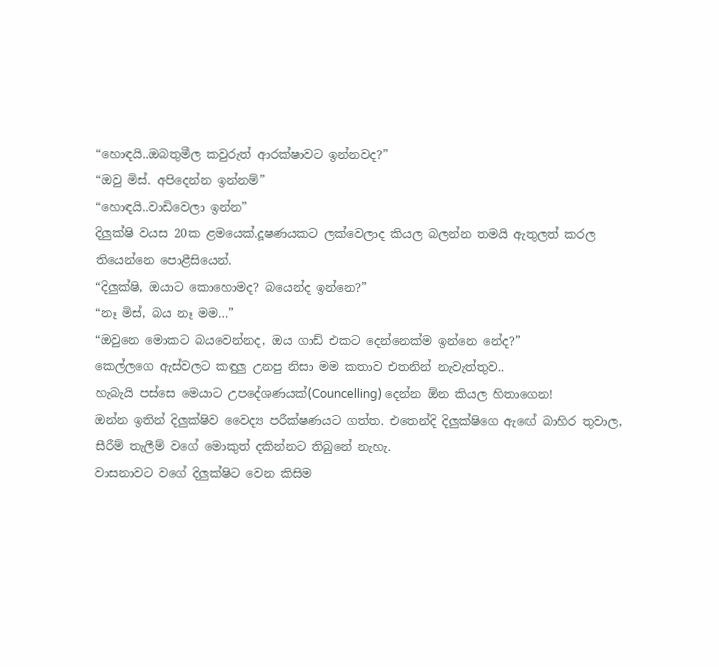“හොඳයි..ඔබතුමීල කවුරුත් ආරක්ෂාවට ඉන්නවද?”
“ඔවු මිස්. අපිදෙන්න ඉන්නම්”
“හොඳයි..වාඩිවෙලා ඉන්න”
දිලුක්ෂි වයස 20ක ළමයෙක්.දූෂණයකට ලක්වෙලාද කියල බලන්න තමයි ඇතුලත් කරල තියෙන්නෙ පොළීසියෙන්.
“දිලුක්ෂි, ඔයාට කොහොමද? බයෙන්ද ඉන්නෙ?”
“නෑ මිස්, බය නෑ මම…”
“ඔවුනෙ මොකට බයවෙන්නද, ඔය ගාඩ් එකට දෙන්නෙක්ම ඉන්නෙ නේද?”
කෙල්ලගෙ ඇස්වලට කඳුලු උනපු නිසා මම කතාව එතනින් නැවැත්තුව..
හැබැයි පස්සෙ මෙයාට උපදේශණයක්(Councelling) දෙන්න ඕන කියල හිතාගෙන!
ඔන්න ඉතින් දිලුක්ෂිව වෛද්‍ය පරීක්ෂණයට ගත්ත. එතෙන්දි දිලුක්ෂිගෙ ඇඟේ බාහිර තුවාල, සීරීම් තැලීම් වගේ මොකුත් දකින්නට තිබුනේ නැහැ.
වාසනාවට වගේ දිලුක්ෂිට වෙන කිසිම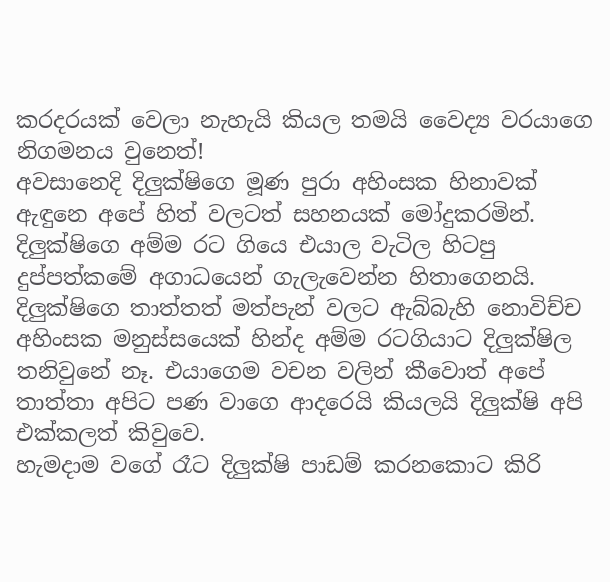කරදරයක් වෙලා නැහැයි කියල තමයි වෛද්‍ය වරයාගෙ නිගමනය වුනෙත්!
අවසානෙදි දිලුක්ෂිගෙ මූණ පුරා අහිංසක හිනාවක් ඇඳුනෙ අපේ හිත් වලටත් සහනයක් මෝදුකරමින්.
දිලුක්ෂිගෙ අම්ම රට ගියෙ එයාල වැටිල හිටපු දුප්පත්කමේ අගාධයෙන් ගැලැවෙන්න හිතාගෙනයි. දිලුක්ෂිගෙ තාත්තත් මත්පැන් වලට ඇබ්බැහි නොවිච්ච අහිංසක මනුස්සයෙක් හින්ද අම්ම රටගියාට දිලුක්ෂිල තනිවුනේ නෑ. එයාගෙම වචන වලින් කීවොත් අපේ තාත්තා අපිට පණ වාගෙ ආදරෙයි කියලයි දිලුක්ෂි අපි එක්කලත් කිවුවෙ.
හැමදාම වගේ රෑට දිලුක්ෂි පාඩම් කරනකොට කිරි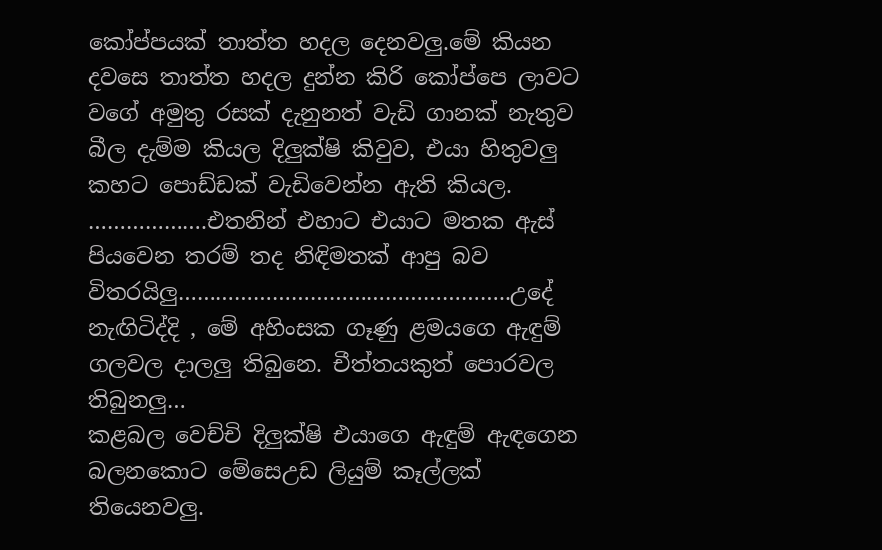කෝප්පයක් තාත්ත හදල දෙනවලු.මේ කියන දවසෙ තාත්ත හදල දුන්න කිරි කෝප්පෙ ලාවට වගේ අමුතු රසක් දැනුනත් වැඩි ගානක් නැතුව බීල දැම්ම කියල දිලුක්ෂි කිවුව, එයා හිතුවලු කහට පොඩ්ඩක් වැඩිවෙන්න ඇති කියල.
……………….එතනින් එහාට එයාට මතක ඇස් පියවෙන තරම් තද නිඳිමතක් ආපු බව විතරයිලු……………………………………………..උදේ නැඟිටිද්දි , මේ අහිංසක ගෑණු ළමයගෙ ඇඳුම් ගලවල දාලලු තිබුනෙ. චීත්තයකුත් පොරවල තිබුනලු…
කළබල වෙච්චි දිලුක්ෂි එයාගෙ ඇඳුම් ඇඳගෙන බලනකොට මේසෙඋඩ ලියුම් කෑල්ලක් තියෙනවලු.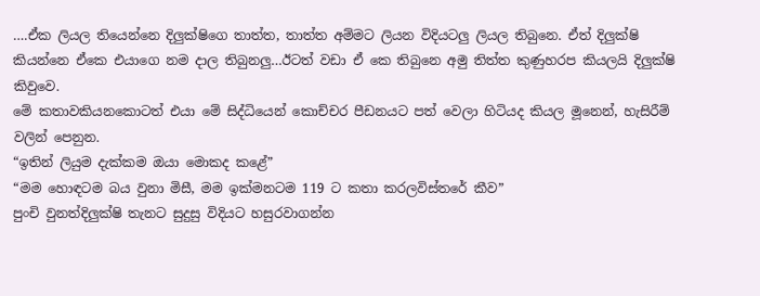….ඒක ලියල තියෙන්නෙ දිලුක්ෂිගෙ තාත්ත, තාත්ත අම්මට ලියන විදියටලු ලියල තිබුනෙ. ඒත් දිලුක්ෂි කියන්නෙ ඒකෙ එයාගෙ නම දාල තිබුනලු…ඊටත් වඩා ඒ කෙ තිබුනෙ අමු තිත්ත කුණුහරප කියලයි දිලුක්ෂි කිවුවෙ.
මේ කතාවකියනකොටත් එයා මේ සිද්ධියෙන් කොච්චර පීඩනයට පත් වෙලා හිටියද කියල මූනෙන්, හැසිරීම් වලින් පෙනුන.
“ඉතින් ලියුම දැක්කම ඔයා මොකද කළේ”
“මම හොඳටම බය වුනා මිසී, මම ඉක්මනටම 119 ට කතා කරලවිස්තරේ කීව”
පුංචි වුනත්දිලුක්ෂි තැනට සුදුසු විදියට හසුරවාගන්න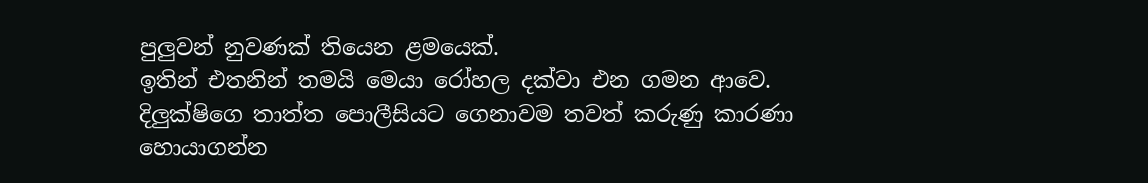පුලුවන් නුවණක් තියෙන ළමයෙක්.
ඉතින් එතනින් තමයි මෙයා රෝහල දක්වා එන ගමන ආවෙ.
දිලුක්ෂිගෙ තාත්ත පොලීසියට ගෙනාවම තවත් කරුණු කාරණා හොයාගන්න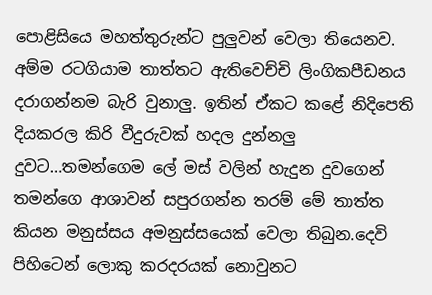පොළිසියෙ මහත්තුරුන්ට පුලුවන් වෙලා තියෙනව. අම්ම රටගියාම තාත්තට ඇතිවෙච්චි ලිංගිකපීඩනය දරාගන්නම බැරි වුනාලු. ඉතින් ඒකට කළේ නිදිපෙති දියකරල කිරි වීදුරුවක් හදල දුන්නලු දුවට…තමන්ගෙම ලේ මස් වලින් හැදුන දුවගෙන් තමන්ගෙ ආශාවන් සපුරගන්න තරම් මේ තාත්ත කියන මනුස්සය අමනුස්සයෙක් වෙලා තිබුන.දෙවි පිහිටෙන් ලොකු කරදරයක් නොවුනට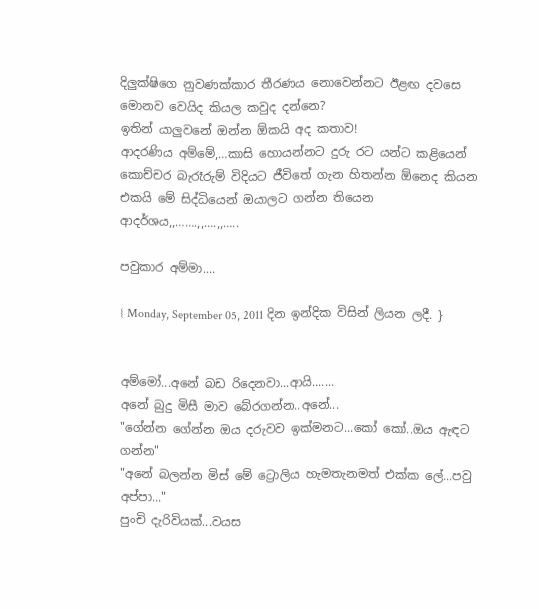දිලුක්ෂිගෙ නුවණක්කාර තීරණය නොවෙන්නට ඊළඟ දවසෙ මොනව වෙයිද කියල කවුද දන්නෙ?
ඉතින් යාලුවනේ ඔන්න ඕකයි අද කතාව!
ආදරණිය අම්මේ,…කාසි හොයන්නට දුරු රට යන්ට කළියෙන් කොච්චර බැරෑරුම් විදියට ජීවිතේ ගැන හිතන්න ඕනෙද කියන එකයි මේ සිද්ධියෙන් ඔයාලට ගන්න තියෙන ආදර්ශය,,…….,,….,,…..

පවුකාර අම්මා....

{ Monday, September 05, 2011 දින ඉන්දික විසින් ලියන ලදී. }


අම්මෝ...අනේ බඩ රිදෙනවා...ආයි.......
අනේ බුදු මිසී මාව බේරගන්න..අනේ...
"ගේන්න ගේන්න ඔය දරුවව ඉක්මනට...කෝ කෝ..ඔය ඇඳට ගන්න"
"අනේ බලන්න මිස් මේ ට්‍රොලිය හැමතැනමත් එක්ක ලේ...පවු අප්පා..."
පුංචි දැරිවියක්...වයස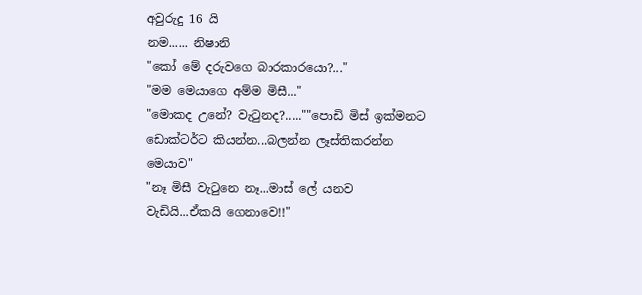අවුරුදු 16 යි
නම...... නිෂානි
"කෝ මේ දරුවගෙ බාරකාරයො?..."
"මම මෙයාගෙ අම්ම මිසී..."
"මොකද උනේ? වැටුනද?.....""පොඩි මිස් ඉක්මනට ඩොක්ටර්ට කියන්න...බලන්න ලෑස්තිකරන්න මෙයාව"
"නෑ මිසී වැටුනෙ නෑ...මාස් ලේ යනව වැඩියි...ඒකයි ගෙනාවෙ!!"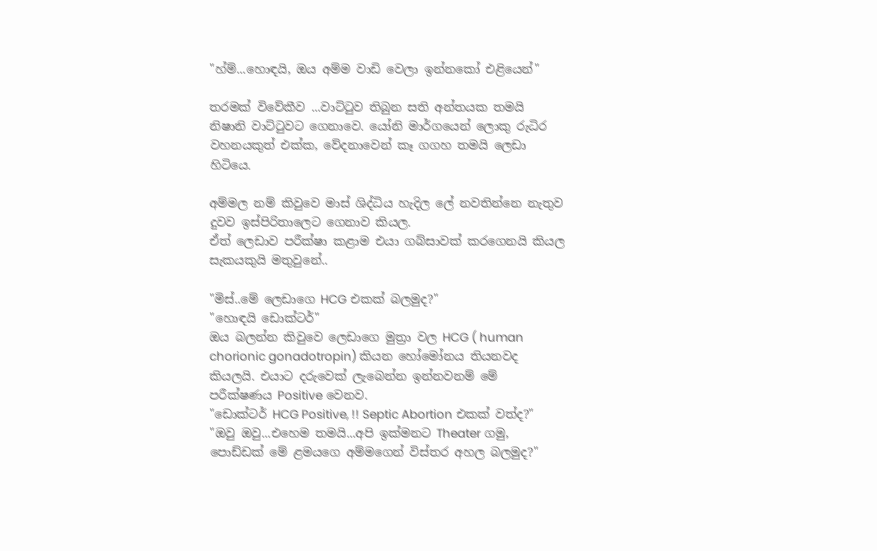"හ්ම්...හොඳයි, ඔය අම්ම වාඩි වෙලා ඉන්නකෝ එළියෙන්"

තරමක් විවේකීව ...වාට්ටුව තිබුන සති අන්තයක තමයි නිෂානි වාට්ටුවට ගෙනාවෙ. යෝනි මාර්ගයෙන් ලොකු රුධිර වහනයකුත් එක්ක, වේදනාවෙන් කෑ ගගහ තමයි ලෙඩා හිටියෙ.

අම්මල නම් කිවුවෙ මාස් ශිද්ධිය හැදිල ලේ නවතින්නෙ නැතුව දුවව ඉස්පිරිතාලෙට ගෙනාව කියල.
ඒත් ලෙඩාව පරීක්ෂා කළාම එයා ගබ්සාවක් කරගෙනයි කියල සැකයකුයි මතුවුනේ..

"මිස්..මේ ලෙඩාගෙ HCG එකක් බලමුද?"
"හොඳයි ඩොක්ටර්"
ඔය බලන්න කිවුවෙ ලෙඩාගෙ මුත්‍රා වල HCG ( human chorionic gonadotropin) කියන හෝමෝනය තියනවද කියලයි. එයාට දරුවෙක් ලැබෙන්න ඉන්නවනම් මේ පරීක්ෂණය Positive වෙනව.
"ඩොක්ටර් HCG Positive, !! Septic Abortion එකක් වත්ද?"
"ඔවු ඔවු...එහෙම තමයි...අපි ඉක්මනට Theater ගමු, පොඩ්ඩක් මේ ළමයගෙ අම්මගෙන් විස්තර අහල බලමුද?"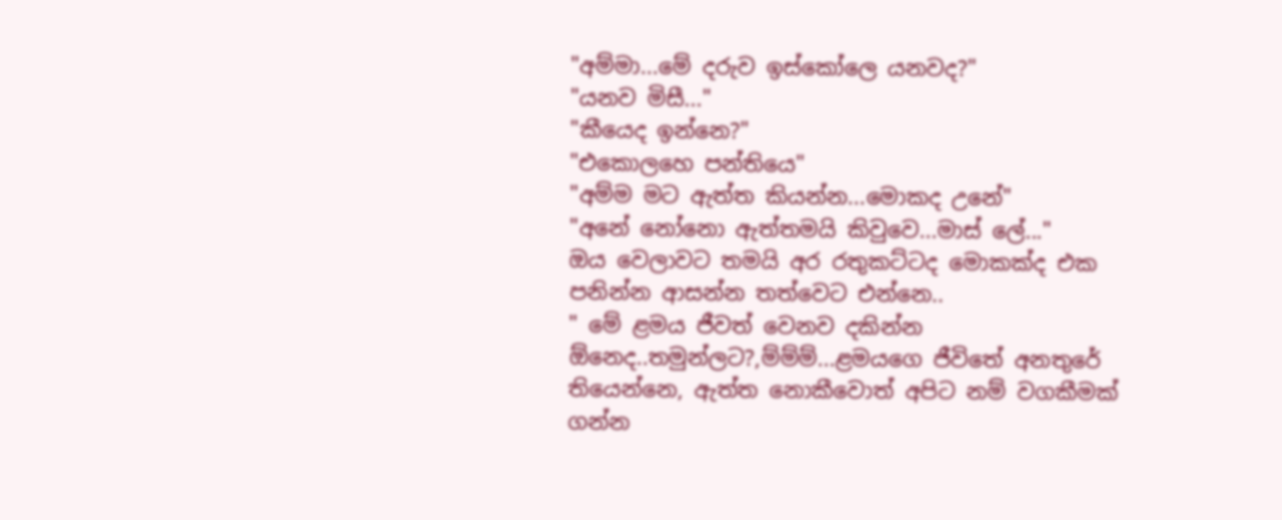"අම්මා...මේ දරුව ඉස්කෝලෙ යනවද?"
"යනව මිසී..."
"කීයෙද ඉන්නෙ?"
"එකොලහෙ පන්තියෙ"
"අම්ම මට ඇත්ත කියන්න...මොකද උනේ"
"අනේ නෝනො ඇත්තමයි කිවුවෙ...මාස් ලේ..."
ඔය වෙලාවට තමයි අර රතුකට්ටද මොකක්ද එක පනින්න ආසන්න තත්වෙට එන්නෙ..
" මේ ළමය ජීවත් වෙනව දකින්න ඕනෙද..තමුන්ලට?,ම්ම්ම්...ළමයගෙ ජීවිතේ අනතුරේ තියෙන්නෙ, ඇත්ත නොකීවොත් අපිට නම් වගකීමක් ගන්න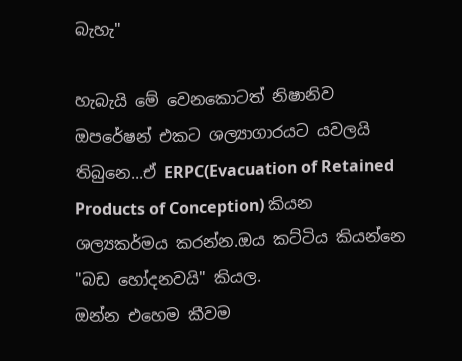බැහැ"

හැබැයි මේ වෙනකොටත් නිෂානිව ඔපරේෂන් එකට ශල්‍යාගාරයට යවලයි තිබුනෙ...ඒ ERPC(Evacuation of Retained Products of Conception) කියන ශල්‍යකර්මය කරන්න.ඔය කට්ටිය කියන්නෙ "බඩ හෝදනවයි" කියල.
ඔන්න එහෙම කීවම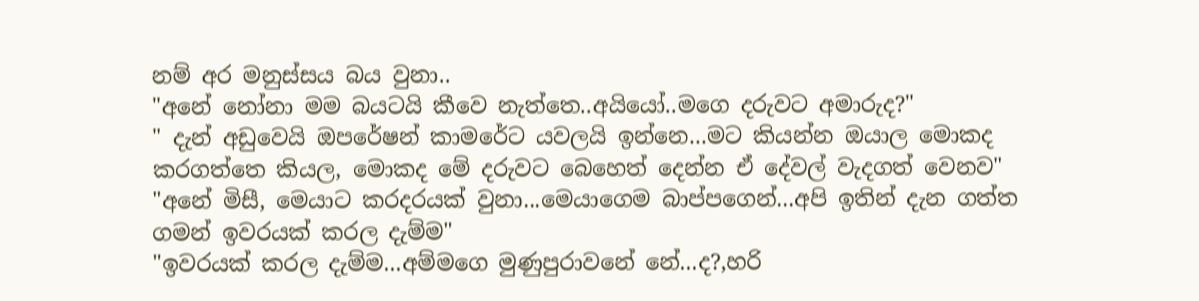නම් අර මනුස්සය බය වුනා..
"අනේ නෝනා මම බයටයි කීවෙ නැත්තෙ..අයියෝ..මගෙ දරුවට අමාරුද?"
" දැන් අඩුවෙයි ඔපරේෂන් කාමරේට යවලයි ඉන්නෙ...මට කියන්න ඔයාල මොකද කරගත්තෙ කියල, මොකද මේ දරුවට බෙහෙත් දෙන්න ඒ දේවල් වැදගත් වෙනව"
"අනේ මිසී, මෙයාට කරදරයක් වුනා...මෙයාගෙම බාප්පගෙන්...අපි ඉතින් දැන ගත්ත ගමන් ඉවරයක් කරල දැම්ම"
"ඉවරයක් කරල දැම්ම...අම්මගෙ මුණුපුරාවනේ නේ...ද?,හරි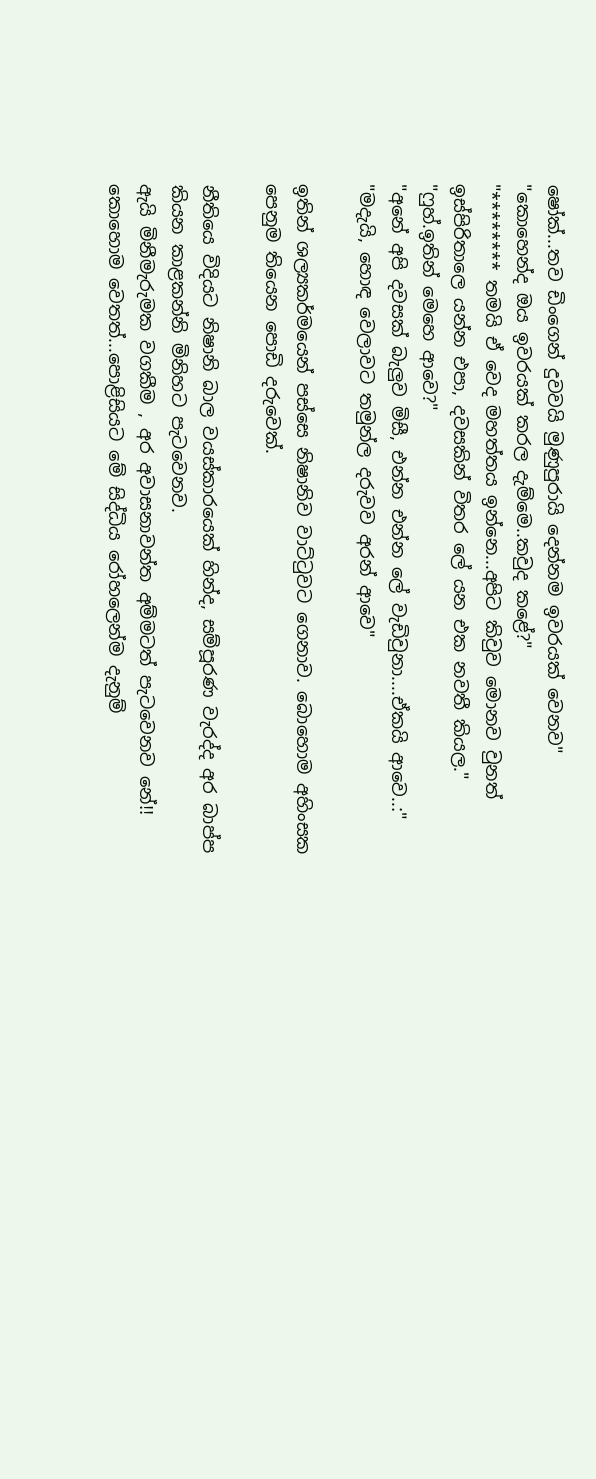ෂෝක්...තව ඩිංගෙන් දුවවයි මුණුපුරායි දෙන්නම ඉවරයක් වෙනව"
"කොහෙන්ද ඔය ඉවරයක් කරල දැම්මෙ..කවුද කළේ?"
"******** තමයි ඒ වෙද මහත්තය ඉන්නෙ...අපිට කිවුව මොනව වුනත් ඉස්පිරිතාලෙ යන්න එපා, දවසකින් විතර ලේ යන එක නවතී කියල."
"ෆුහ්.ඉතින් මෙහෙ ආවෙ?"
"අනේ අපි දවසක් බැලුව මිසී, එන්න එන්න ලේ වැඩිවුනා....ඒකයි ආවෙ..:"
"මදැයි, හොඳ වෙලාවට තමුන්ල දරුවව අරන් ආවෙ"

ඉතින් ශල්‍යකර්මයෙන් පස්සෙ නිෂානිව වාට්ටුවට ගෙනාව. බොහොම අහිංසක පෙනුම තියෙන පොඩි දරුවෙක්.

නීතියෙ විදියට නිෂානි බාල වයස්කාරයෙක් හින්ද, සම්පූරණ වැරද්ද අර බාප්ප කියන කාළකන්නි මිනිහට පැටවෙනව.
ඇයි මිනීමැරුමක වගකීම , අර අවාසනාවන්ත අම්මටත් පැටවෙනව නේ!!
කොහොම වෙතත්...පොළිසියට මේ සිද්ධිය රෝහලෙන්ම දැනුම්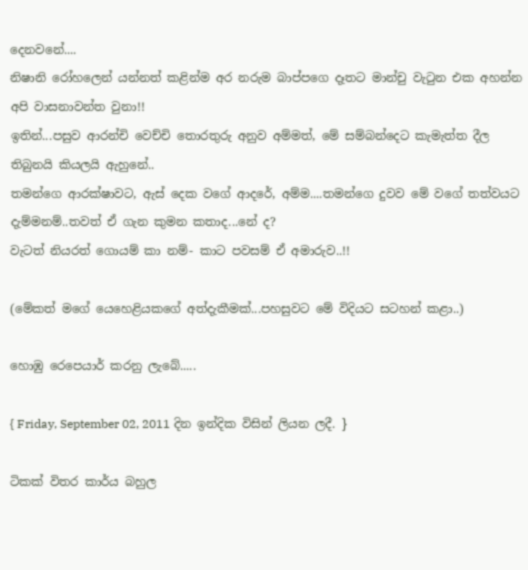දෙනවනේ....
නිෂානි රෝහලෙන් යන්නත් කළින්ම අර නරුම බාප්පගෙ දෑතට මාන්චු වැටුන එක අහන්න අපි වාසනාවන්ත වුනා!!
ඉතින්...පසුව ආරන්චි වෙච්චි තොරතුරු අනුව අම්මත්, මේ සම්බන්දෙට කැමැත්ත දීල තිබුනයි කියලයි ඇහුනේ..
තමන්ගෙ ආරක්ෂාවට, ඇස් දෙක වගේ ආදරේ, අම්ම....තමන්ගෙ දුවව මේ වගේ තත්වයට දැම්මනම්..තවත් ඒ ගැන කුමන කතාද...නේ ද?
වැටත් නියරත් ගොයම් කා නම්- කාට පවසම් ඒ අමාරුව..!!

(මේකත් මගේ යෙහෙළියකගේ අත්දැකීමක්...පහසුවට මේ විදියට සටහන් කළා..)

හොඹු රෙපෙයාර් කරනු ලැබේ.....

{ Friday, September 02, 2011 දින ඉන්දික විසින් ලියන ලදී. }

ටිකක් විතර කාර්ය බහුල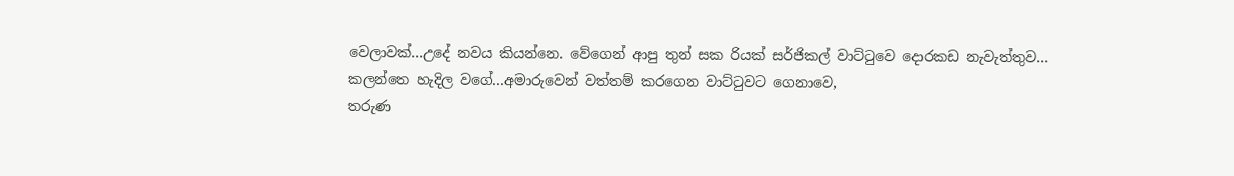වෙලාවක්...උදේ නවය කියන්නෙ. වේගෙන් ආපු තුන් සක රියක් සර්ජිකල් වාට්ටුවෙ දොරකඩ නැවැත්තුව...
කලන්තෙ හැදිල වගේ...අමාරුවෙන් වත්තම් කරගෙන වාට්ටුවට ගෙනාවෙ,
තරුණ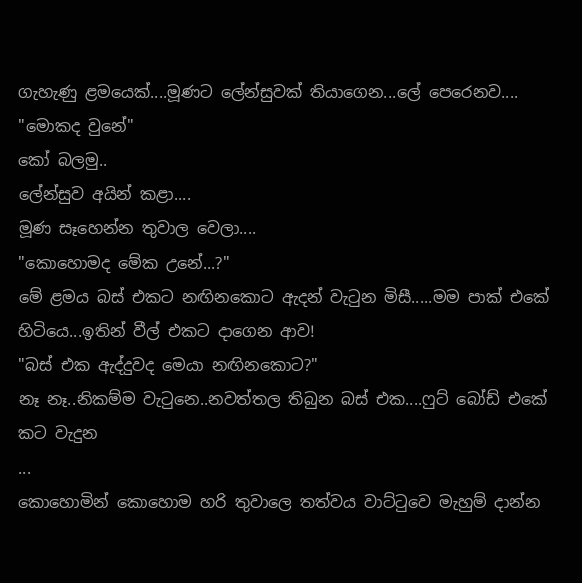ගැහැණු ළමයෙක්....මූණට ලේන්සුවක් තියාගෙන...ලේ පෙරෙනව....
"මොකද වුනේ"
කෝ බලමු..
ලේන්සුව අයින් කළා....
මූණ සෑහෙන්න තුවාල වෙලා....
"කොහොමද මේක උනේ...?"
මේ ළමය බස් එකට නඟිනකොට ඇදන් වැටුන මිසී.....මම පාක් එකේ හිටියෙ...ඉතින් වීල් එකට දාගෙන ආව!
"බස් එක ඇද්දුවද මෙයා නඟිනකොට?"
නෑ නෑ..නිකම්ම වැටුනෙ..නවත්තල තිබුන බස් එක....ෆුට් බෝඩ් එකේ කට වැදුන
...
කොහොමින් කොහොම හරි තුවාලෙ තත්වය වාට්ටුවෙ මැහුම් දාන්න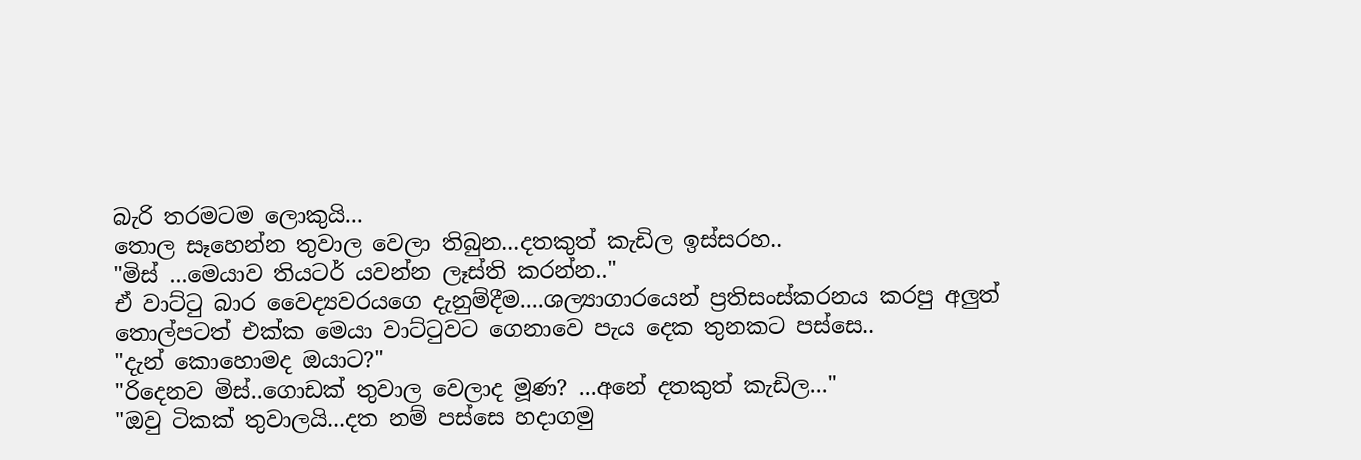බැරි තරමටම ලොකුයි...
තොල සෑහෙන්න තුවාල වෙලා තිබුන...දතකුත් කැඩිල ඉස්සරහ..
"මිස් ...මෙයාව තියටර් යවන්න ලෑස්ති කරන්න.."
ඒ වාට්ටු බාර වෛද්‍යවරයගෙ දැනුම්දීම....ශල්‍යාගාරයෙන් ප්‍රතිසංස්කරනය කරපු අලුත් තොල්පටත් එක්ක මෙයා වාට්ටුවට ගෙනාවෙ පැය දෙක තුනකට පස්සෙ..
"දැන් කොහොමද ඔයාට?"
"රිදෙනව මිස්..ගොඩක් තුවාල වෙලාද මූණ? ...අනේ දතකුත් කැඩිල..."
"ඔවු ටිකක් තුවාලයි...දත නම් පස්සෙ හදාගමු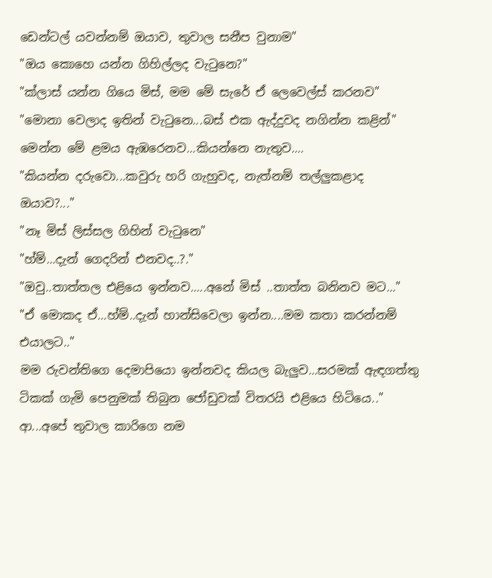ඩෙන්ටල් යවන්නම් ඔයාව, තුවාල සනීප වුනාම"
"ඔය කොහෙ යන්න ගිහිල්ලද වැටුනෙ?"
"ක්ලාස් යන්න ගියෙ මිස්, මම මේ සැරේ ඒ ලෙවෙල්ස් කරනව"
"මොනා වෙලාද ඉතින් වැටුනෙ...බස් එක ඇද්දුවද නගින්න කළින්"
මෙන්න මේ ළමය ඇඹරෙනව...කියන්නෙ නැතුව....
"කියන්න දරුවො...කවුරු හරි ගැහුවද, නැත්නම් තල්ලුකළාද ඔයාව?..."
"නෑ මිස් ලිස්සල ගිහින් වැටුනෙ"
"හ්ම්...දැන් ගෙදරින් එනවද..?."
"ඔවු..තාත්තල එළියෙ ඉන්නව.....අනේ මිස් ..තාත්ත බනිනව මට..."
"ඒ මොකද ඒ...හ්ම්..දැන් හාන්සිවෙලා ඉන්න....මම කතා කරන්නම් එයාලට.."
මම රුවන්තිගෙ දෙමාපියො ඉන්නවද කියල බැලුව...සරමක් ඇඳගත්තු ටිකක් ගැමි පෙනුමක් තිබුන ජෝඩුවක් විතරයි එළියෙ හිටියෙ.."
ආ...අපේ තුවාල කාරිගෙ නම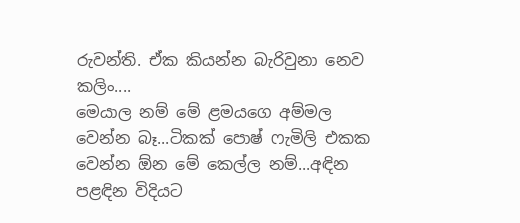රුවන්ති. ඒක කියන්න බැරිවුනා නෙව කලිං....
මෙයාල නම් මේ ළමයගෙ අම්මල වෙන්න බෑ...ටිකක් පොෂ් ෆැමිලි එකක වෙන්න ඕන මේ කෙල්ල නම්...අඳින පළඳින විදියට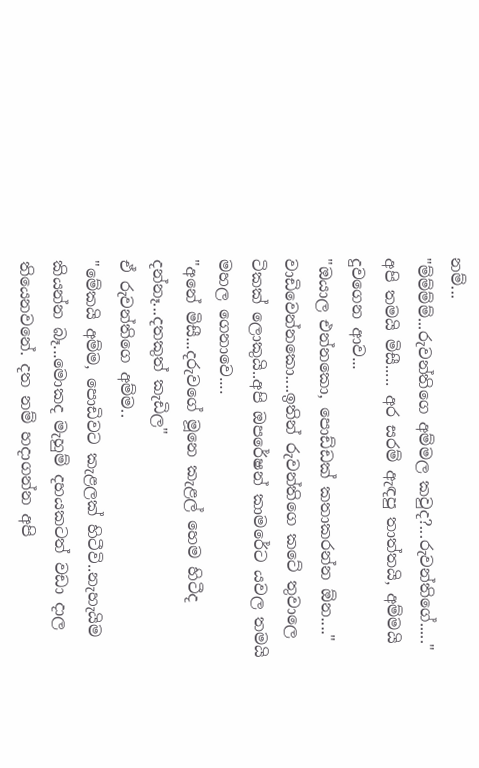නම්...
"ම්ම්ම්ම්...රුවන්තිගෙ අම්මල කවුද?...රුවන්තිගේ....."
අපි තමයි මිසී..... අර සරම් ඇඳපු තාත්තයි, අම්මයි දුවගෙන ආව...
"ඔයාල එන්නකො, පොඩ්ඩක් කතාකරන්න ඕන...."
වාඩිවෙන්නකො....ඉතින් රුවන්තිගෙ කටේ තුවාලෙ ටිකක් ලොකුයි..අපි ඔපරේෂන් කාමරේට යවල තමයි මහල ගෙනාවෙ....
"අනේ මිසී...දරුවගේ මූනෙ කැළල් හෙම හිටීද දන්නෑ...දතකුත් කැඩිල"
ඒ රුවන්තිගෙ අම්ම..
"මේකයි අම්ම, පොඩිවට කැළලක් හිටීවි..නැහැයිම කියන්න බෑ...මොකද මැහුම් දහයකටත් වඩා දාල තියෙනවනේ. දත නම් හදාගන්න අපි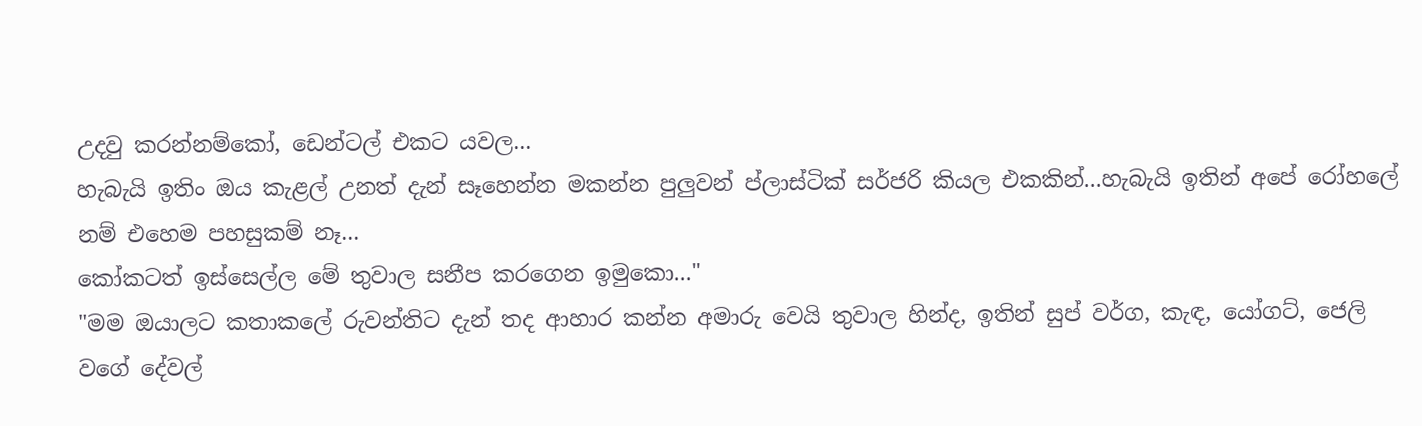උදවු කරන්නම්කෝ, ඩෙන්ටල් එකට යවල...
හැබැයි ඉතිං ඔය කැළල් උනත් දැන් සෑහෙන්න මකන්න පුලුවන් ප්ලාස්ටික් සර්ජරි කියල එකකින්...හැබැයි ඉතින් අපේ රෝහලේ නම් එහෙම පහසුකම් නෑ...
කෝකටත් ඉස්සෙල්ල මේ තුවාල සනීප කරගෙන ඉමුකො..."
"මම ඔයාලට කතාකලේ රුවන්තිට දැන් තද ආහාර කන්න අමාරු වෙයි තුවාල හින්ද, ඉතින් සුප් වර්ග, කැඳ, යෝගට්, ජෙලි වගේ දේවල්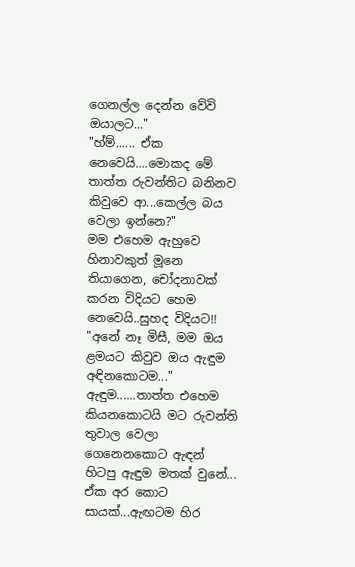ගෙනල්ල දෙන්න වේවි ඔයාලට..."
"හ්ම්...... ඒක නෙවෙයි....මොකද මේ තාත්ත රුවන්තිට බනිනව කිවුවෙ ආ...කෙල්ල බය වෙලා ඉන්නෙ?"
මම එහෙම ඇහුවෙ හිනාවකුත් මූනෙ තියාගෙන, චෝදනාවක් කරන විදියට හෙම නෙවෙයි..සුහද විදියට!!
"අනේ නෑ මිසී, මම ඔය ළමයට කිවුව ඔය ඇඳුම අඳිනකොටම..."
ඇඳුම......තාත්ත එහෙම කියනකොටයි මට රුවන්ති තුවාල වෙලා ගෙනෙනකොට ඇඳන් හිටපු ඇඳුම මතක් වුනේ...
ඒක අර කොට සායක්...ඇඟටම හිර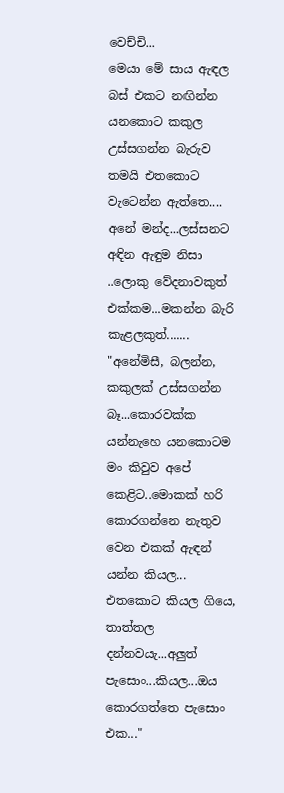වෙච්චි...
මෙයා මේ සාය ඇඳල බස් එකට නඟින්න යනකොට කකුල උස්සගන්න බැරුව තමයි එතකොට වැටෙන්න ඇත්තෙ....
අනේ මන්ද...ලස්සනට අඳින ඇඳුම නිසා ..ලොකු වේදනාවකුත් එක්කම...මකන්න බැරි කැළලකුත්.......
"අනේමිසී, බලන්න, කකුලක් උස්සගන්න බෑ...කොරවක්ක යන්නැහෙ යනකොටම මං කිවුව අපේ කෙළිට..මොකක් හරි කොරගන්නෙ නැතුව වෙන එකක් ඇඳන් යන්න කියල...
එතකොට කියල ගියෙ, තාත්තල දන්නවයැ...අලුත් පැසොං...කියල...ඔය කොරගත්තෙ පැසොං එක..."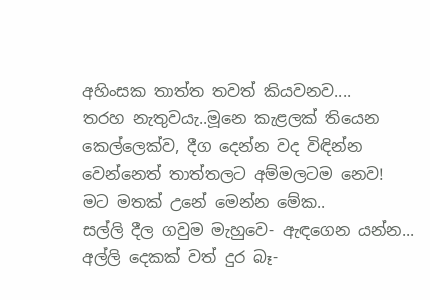අහිංසක තාත්ත තවත් කියවනව....
තරහ නැතුවයැ..මූනෙ කැළලක් තියෙන කෙල්ලෙක්ව, දීග දෙන්න වද විඳින්න වෙන්නෙත් තාත්තලට අම්මලටම නෙව!
මට මතක් උනේ මෙන්න මේක..
සල්ලි දීල ගවුම මැහුවෙ- ඇඳගෙන යන්න...
අල්ලි දෙකක් වත් දුර බෑ-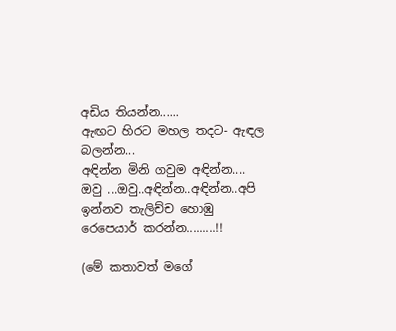අඩිය තියන්න......
ඇඟට හිරට මහල තදට- ඇඳල බලන්න...
අඳින්න මිනි ගවුම අඳින්න....
ඔවු ...ඔවු..අඳින්න..අඳින්න..අපි ඉන්නව තැලිච්ච හොඹු රෙපෙයාර් කරන්න.........!!

(මේ කතාවත් මගේ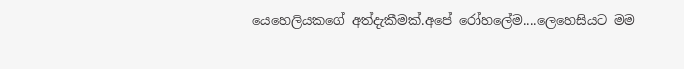යෙහෙලියකගේ අත්දැකීමක්.අපේ රෝහලේම....ලෙහෙසියට මම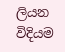ලියන විදියම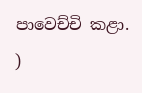පාවෙච්චි කළා. )